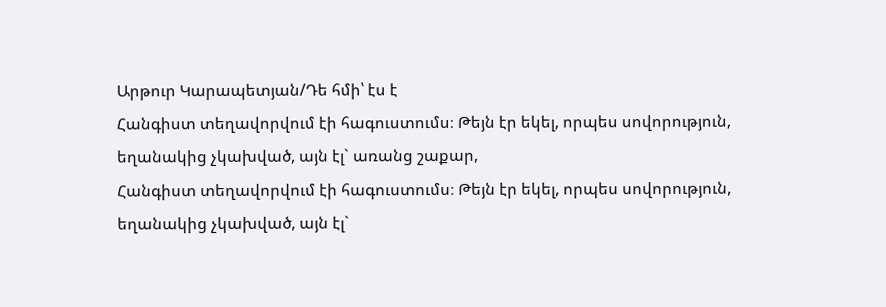Արթուր Կարապետյան/Դե հմի՝ էս է
Հանգիստ տեղավորվում էի հագուստումս։ Թեյն էր եկել, որպես սովորություն, եղանակից չկախված, այն էլ` առանց շաքար,
Հանգիստ տեղավորվում էի հագուստումս։ Թեյն էր եկել, որպես սովորություն, եղանակից չկախված, այն էլ`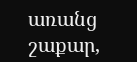առանց շաքար,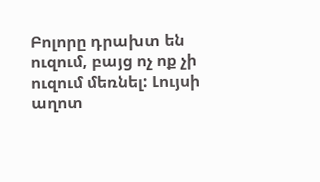Բոլորը դրախտ են ուզում, բայց ոչ ոք չի ուզում մեռնել: Լույսի աղոտ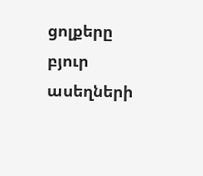ցոլքերը բյուր ասեղների